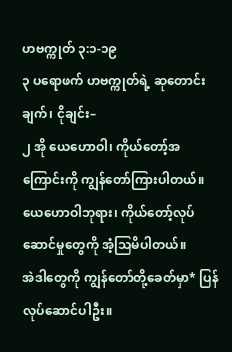ဟဗက္ကုတ် ၃:၁-၁၉
၃ ပရောဖက် ဟဗက္ကုတ်ရဲ့ ဆုတောင်းချက်၊ ငိုချင်း–
၂ အို ယေဟောဝါ၊ ကိုယ်တော့်အကြောင်းကို ကျွန်တော်ကြားပါတယ်။
ယေဟောဝါဘုရား၊ ကိုယ်တော့်လုပ်ဆောင်မှုတွေကို အံ့သြမိပါတယ်။
အဲဒါတွေကို ကျွန်တော်တို့ခေတ်မှာ* ပြန်လုပ်ဆောင်ပါဦး။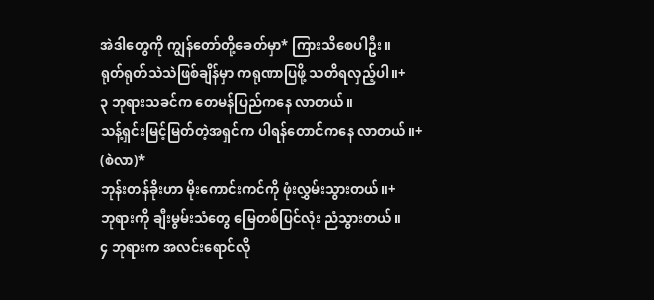အဲဒါတွေကို ကျွန်တော်တို့ခေတ်မှာ* ကြားသိစေပါဦး။
ရုတ်ရုတ်သဲသဲဖြစ်ချိန်မှာ ကရုဏာပြဖို့ သတိရလှည့်ပါ။+
၃ ဘုရားသခင်က တေမန်ပြည်ကနေ လာတယ်။
သန့်ရှင်းမြင့်မြတ်တဲ့အရှင်က ပါရန်တောင်ကနေ လာတယ်။+ (စဲလာ)*
ဘုန်းတန်ခိုးဟာ မိုးကောင်းကင်ကို ဖုံးလွှမ်းသွားတယ်။+
ဘုရားကို ချီးမွမ်းသံတွေ မြေတစ်ပြင်လုံး ညံသွားတယ်။
၄ ဘုရားက အလင်းရောင်လို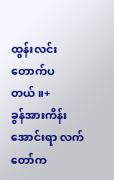ထွန်းလင်းတောက်ပတယ်။+
ခွန်အားကိန်းအောင်းရာ လက်တော်က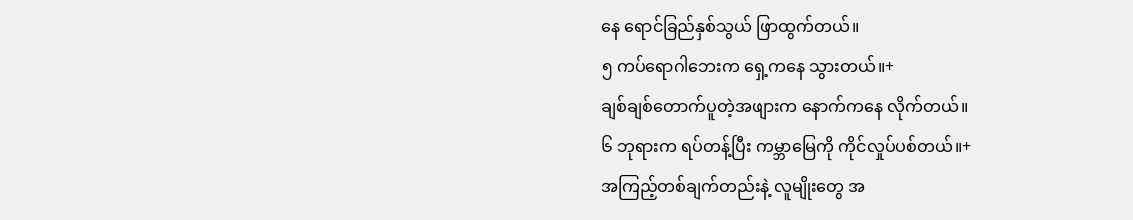နေ ရောင်ခြည်နှစ်သွယ် ဖြာထွက်တယ်။
၅ ကပ်ရောဂါဘေးက ရှေ့ကနေ သွားတယ်။+
ချစ်ချစ်တောက်ပူတဲ့အဖျားက နောက်ကနေ လိုက်တယ်။
၆ ဘုရားက ရပ်တန့်ပြီး ကမ္ဘာမြေကို ကိုင်လှုပ်ပစ်တယ်။+
အကြည့်တစ်ချက်တည်းနဲ့ လူမျိုးတွေ အ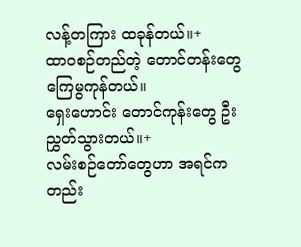လန့်တကြား ထခုန်တယ်။+
ထာဝစဉ်တည်တဲ့ တောင်တန်းတွေ ကြေမွကုန်တယ်။
ရှေးဟောင်း တောင်ကုန်းတွေ ဦးညွှတ်သွားတယ်။+
လမ်းစဉ်တော်တွေဟာ အရင်ကတည်း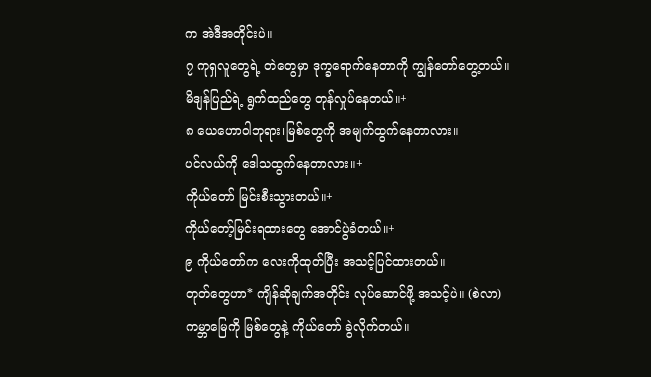က အဲဒီအတိုင်းပဲ။
၇ ကုရှလူတွေရဲ့ တဲတွေမှာ ဒုက္ခရောက်နေတာကို ကျွန်တော်တွေ့တယ်။
မိဒျန်ပြည်ရဲ့ ရွက်ထည်တွေ တုန်လှုပ်နေတယ်။+
၈ ယေဟောဝါဘုရား၊မြစ်တွေကို အမျက်ထွက်နေတာလား။
ပင်လယ်ကို ဒေါသထွက်နေတာလား။+
ကိုယ်တော် မြင်းစီးသွားတယ်။+
ကိုယ်တော့်မြင်းရထားတွေ အောင်ပွဲခံတယ်။+
၉ ကိုယ်တော်က လေးကိုထုတ်ပြီး အသင့်ပြင်ထားတယ်။
တုတ်တွေဟာ* ကျိန်ဆိုချက်အတိုင်း လုပ်ဆောင်ဖို့ အသင့်ပဲ။ (စဲလာ)
ကမ္ဘာမြေကို မြစ်တွေနဲ့ ကိုယ်တော် ခွဲလိုက်တယ်။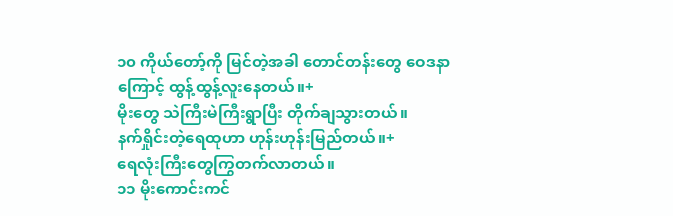၁၀ ကိုယ်တော့်ကို မြင်တဲ့အခါ တောင်တန်းတွေ ဝေဒနာကြောင့် ထွန့်ထွန့်လူးနေတယ်။+
မိုးတွေ သဲကြီးမဲကြီးရွာပြီး တိုက်ချသွားတယ်။
နက်ရှိုင်းတဲ့ရေထုဟာ ဟုန်းဟုန်းမြည်တယ်။+
ရေလုံးကြီးတွေကြွတက်လာတယ်။
၁၁ မိုးကောင်းကင်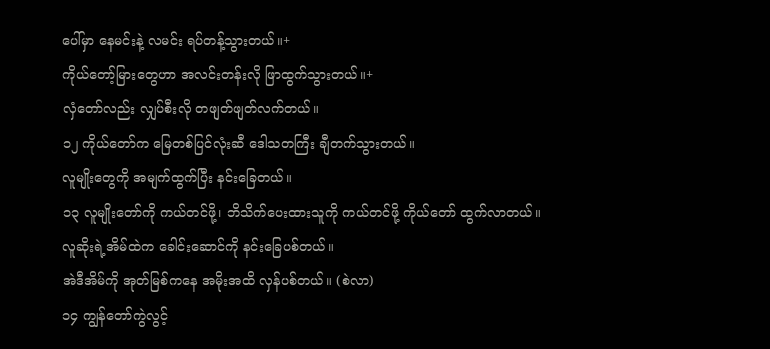ပေါ်မှာ နေမင်းနဲ့ လမင်း ရပ်တန့်သွားတယ်။+
ကိုယ်တော့်မြားတွေဟာ အလင်းတန်းလို ဖြာထွက်သွားတယ်။+
လှံတော်လည်း လျှပ်စီးလို တဖျတ်ဖျတ်လက်တယ်။
၁၂ ကိုယ်တော်က မြေတစ်ပြင်လုံးဆီ ဒေါသတကြီး ချီတက်သွားတယ်။
လူမျိုးတွေကို အမျက်ထွက်ပြီး နင်းခြေတယ်။
၁၃ လူမျိုးတော်ကို ကယ်တင်ဖို့၊ ဘိသိက်ပေးထားသူကို ကယ်တင်ဖို့ ကိုယ်တော် ထွက်လာတယ်။
လူဆိုးရဲ့အိမ်ထဲက ခေါင်းဆောင်ကို နင်းခြေပစ်တယ်။
အဲဒီအိမ်ကို အုတ်မြစ်ကနေ အမိုးအထိ လှန်ပစ်တယ်။ (စဲလာ)
၁၄ ကျွန်တော်ကွဲလွင့်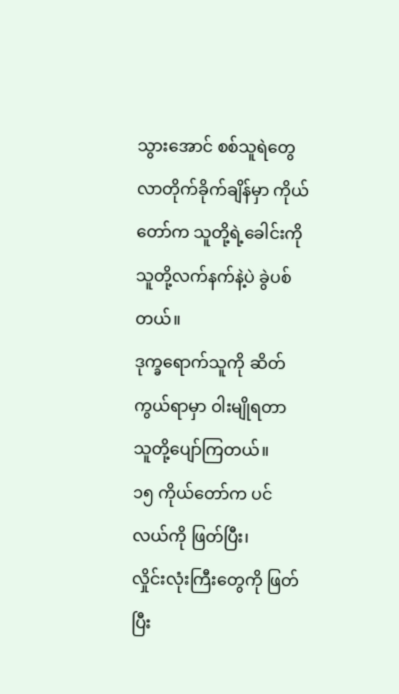သွားအောင် စစ်သူရဲတွေ လာတိုက်ခိုက်ချိန်မှာ ကိုယ်တော်က သူတို့ရဲ့ခေါင်းကို သူတို့လက်နက်နဲ့ပဲ ခွဲပစ်တယ်။
ဒုက္ခရောက်သူကို ဆိတ်ကွယ်ရာမှာ ဝါးမျိုရတာ သူတို့ပျော်ကြတယ်။
၁၅ ကိုယ်တော်က ပင်လယ်ကို ဖြတ်ပြီး၊
လှိုင်းလုံးကြီးတွေကို ဖြတ်ပြီး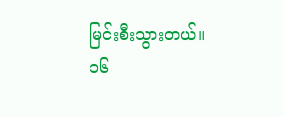မြင်းစီးသွားတယ်။
၁၆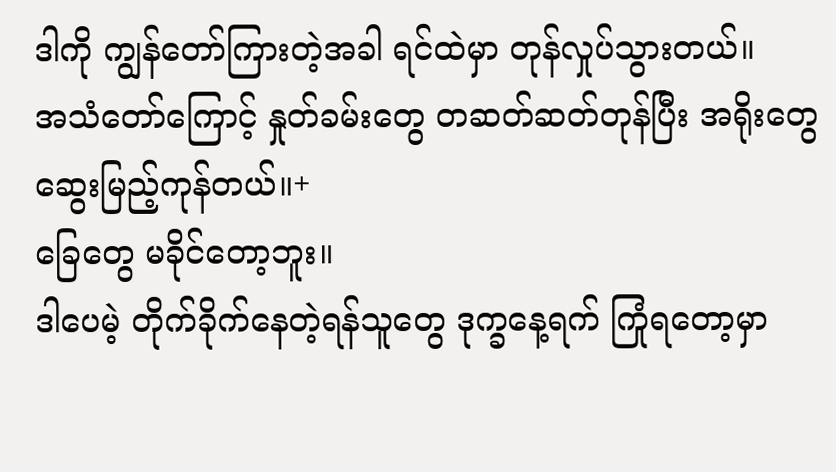ဒါကို ကျွန်တော်ကြားတဲ့အခါ ရင်ထဲမှာ တုန်လှုပ်သွားတယ်။
အသံတော်ကြောင့် နှုတ်ခမ်းတွေ တဆတ်ဆတ်တုန်ပြီး အရိုးတွေ ဆွေးမြည့်ကုန်တယ်။+
ခြေတွေ မခိုင်တော့ဘူး။
ဒါပေမဲ့ တိုက်ခိုက်နေတဲ့ရန်သူတွေ ဒုက္ခနေ့ရက် ကြုံရတော့မှာ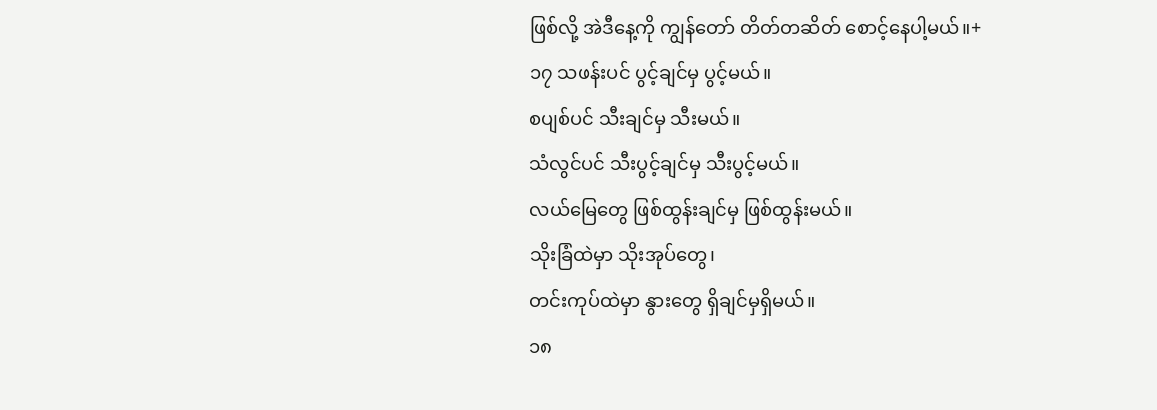ဖြစ်လို့ အဲဒီနေ့ကို ကျွန်တော် တိတ်တဆိတ် စောင့်နေပါ့မယ်။+
၁၇ သဖန်းပင် ပွင့်ချင်မှ ပွင့်မယ်။
စပျစ်ပင် သီးချင်မှ သီးမယ်။
သံလွင်ပင် သီးပွင့်ချင်မှ သီးပွင့်မယ်။
လယ်မြေတွေ ဖြစ်ထွန်းချင်မှ ဖြစ်ထွန်းမယ်။
သိုးခြံထဲမှာ သိုးအုပ်တွေ၊
တင်းကုပ်ထဲမှာ နွားတွေ ရှိချင်မှရှိမယ်။
၁၈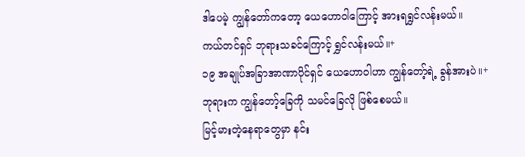ဒါပေမဲ့ ကျွန်တော်ကတော့ ယေဟောဝါကြောင့် အားရရွှင်လန်းမယ်။
ကယ်တင်ရှင် ဘုရားသခင်ကြောင့် ရွှင်လန်းမယ်။+
၁၉ အချုပ်အခြာအာဏာပိုင်ရှင် ယေဟောဝါဟာ ကျွန်တော့်ရဲ့ ခွန်အားပဲ။+
ဘုရားက ကျွန်တော့်ခြေကို သမင်ခြေလို ဖြစ်စေမယ်။
မြင့်မားတဲ့နေရာတွေမှာ နင်း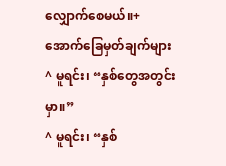လျှောက်စေမယ်။+
အောက်ခြေမှတ်ချက်များ
^ မူရင်း၊ “နှစ်တွေအတွင်းမှာ။”
^ မူရင်း၊ “နှစ်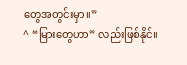တွေအတွင်းမှာ။”
^ “မြားတွေဟာ” လည်းဖြစ်နိုင်။